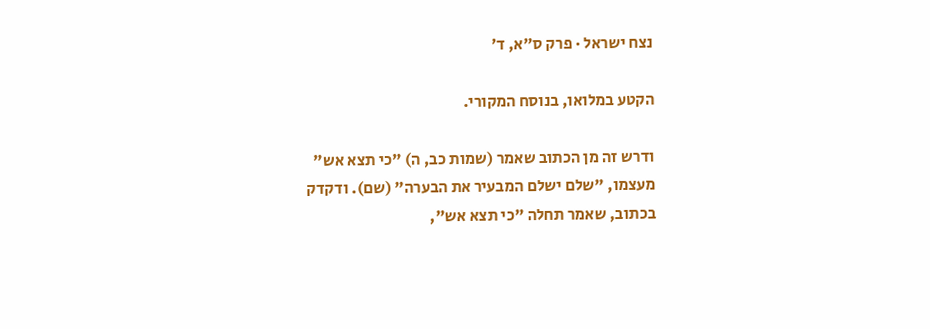נצח ישראל · פרק ס״א, ד׳

הקטע במלואו, בנוסח המקורי.

ודרש זה מן הכתוב שאמר (שמות כב, ה) "כי תצא אש" מעצמו, "שלם ישלם המבעיר את הבערה" (שם). ודקדק בכתוב, שאמר תחלה "כי תצא אש",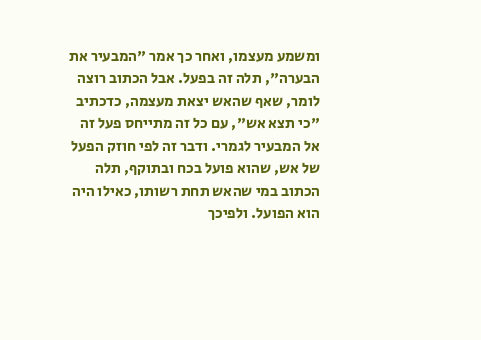ומשמע מעצמו, ואחר כך אמר "המבעיר את הבערה", תלה זה בפעל. אבל הכתוב רוצה לומר, שאף שהאש יצאת מעצמה, כדכתיב "כי תצא אש", עם כל זה מתייחס פעל זה אל המבעיר לגמרי. ודבר זה לפי חוזק הפעל של אש, שהוא פועל בכח ובתוקף, תלה הכתוב במי שהאש תחת רשותו, כאילו היה הוא הפועל. ולפיכך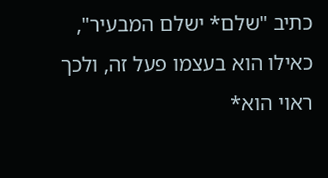כתיב "שלם* ישלם המבעיר", כאילו הוא בעצמו פעל זה, ולכך ראוי הוא*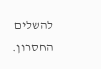להשלים החסרון.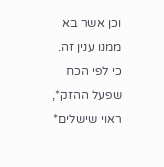וכן אשר בא ממנו ענין זה. כי לפי הכח שפעל ההזק*, ראוי שישלים*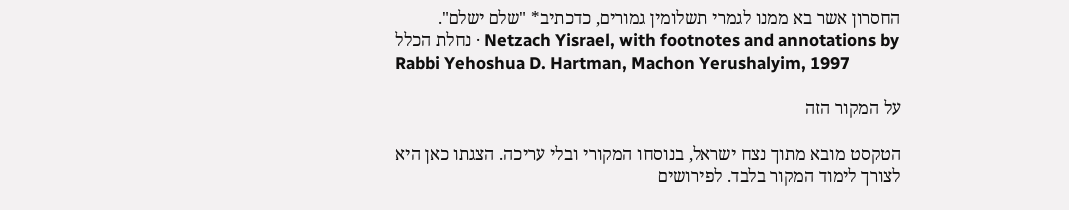החסרון אשר בא ממנו לגמרי תשלומין גמורים, כדכתיב* "שלם ישלם".
נחלת הכלל · Netzach Yisrael, with footnotes and annotations by Rabbi Yehoshua D. Hartman, Machon Yerushalyim, 1997

על המקור הזה

הטקסט מובא מתוך נצח ישראל, בנוסחו המקורי ובלי עריכה. הצגתו כאן היא לצורך לימוד המקור בלבד. לפירושים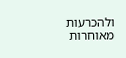ולהכרעות מאוחרות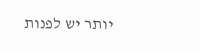יותר יש לפנות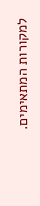למקורות המתאימים.